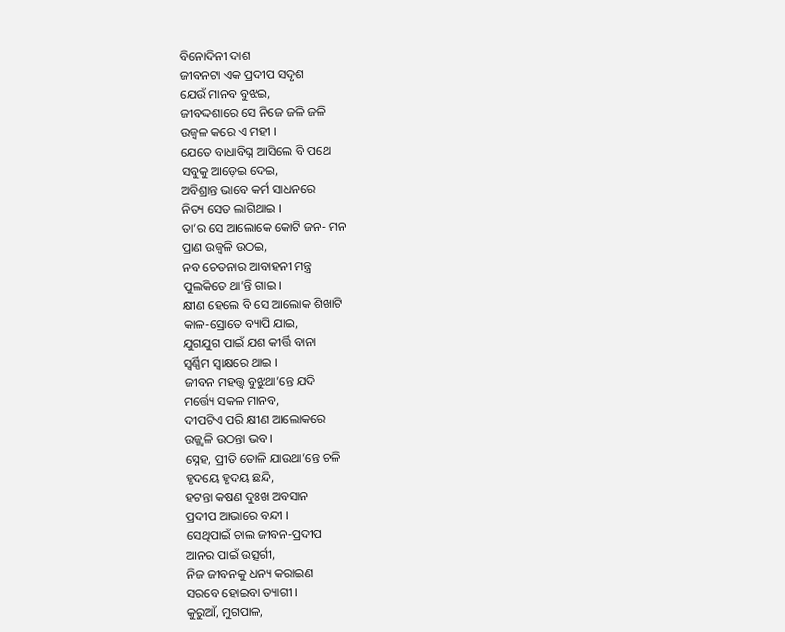ବିନୋଦିନୀ ଦାଶ
ଜୀବନଟା ଏକ ପ୍ରଦୀପ ସଦୃଶ
ଯେଉଁ ମାନବ ବୁଝଇ,
ଜୀବଦ୍ଦଶାରେ ସେ ନିଜେ ଜଳି ଜଳି
ଉଜ୍ବଳ କରେ ଏ ମହୀ ।
ଯେତେ ବାଧାବିଘ୍ନ ଆସିଲେ ବି ପଥେ
ସବୁକୁ ଆଡ଼େଇ ଦେଇ,
ଅବିଶ୍ରାନ୍ତ ଭାବେ କର୍ମ ସାଧନରେ
ନିତ୍ୟ ସେତ ଲାଗିଥାଇ ।
ତା’ର ସେ ଆଲୋକେ କୋଟି ଜନ- ମନ
ପ୍ରାଣ ଉଜ୍ବଳି ଉଠଇ,
ନବ ଚେତନାର ଆବାହନୀ ମନ୍ତ୍ର
ପୁଲକିତେ ଥା’ନ୍ତି ଗାଇ ।
କ୍ଷୀଣ ହେଲେ ବି ସେ ଆଲୋକ ଶିଖାଟି
କାଳ-ସ୍ରୋତେ ବ୍ୟାପି ଯାଇ,
ଯୁଗଯୁଗ ପାଇଁ ଯଶ କୀର୍ତ୍ତି ବାନା
ସ୍ବର୍ଣ୍ଣିମ ସ୍ବାକ୍ଷରେ ଥାଇ ।
ଜୀବନ ମହତ୍ତ୍ୱ ବୁଝୁଥା’ନ୍ତେ ଯଦି
ମର୍ତ୍ତ୍ୟେ ସକଳ ମାନବ,
ଦୀପଟିଏ ପରି କ୍ଷୀଣ ଆଲୋକରେ
ଉଜ୍ଜ୍ବଳି ଉଠନ୍ତା ଭବ ।
ସ୍ନେହ, ପ୍ରୀତି ତୋଳି ଯାଉଥା’ନ୍ତେ ଚଳି
ହୃଦୟେ ହୃଦୟ ଛନ୍ଦି,
ହଟନ୍ତା କଷଣ ଦୁଃଖ ଅବସାନ
ପ୍ରଦୀପ ଆଭାରେ ବନ୍ଦୀ ।
ସେଥିପାଇଁ ଚାଲ ଜୀବନ-ପ୍ରଦୀପ
ଆନର ପାଇଁ ଉତ୍ସର୍ଗୀ,
ନିଜ ଜୀବନକୁ ଧନ୍ୟ କରାଇଣ
ସରବେ ହୋଇବା ତ୍ୟାଗୀ ।
କୁରୁଆଁ, ମୁଗପାଳ,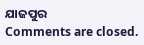ଯାଜପୁର
Comments are closed.